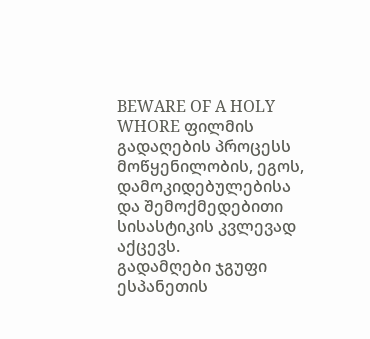BEWARE OF A HOLY WHORE ფილმის გადაღების პროცესს მოწყენილობის, ეგოს, დამოკიდებულებისა და შემოქმედებითი სისასტიკის კვლევად აქცევს.
გადამღები ჯგუფი ესპანეთის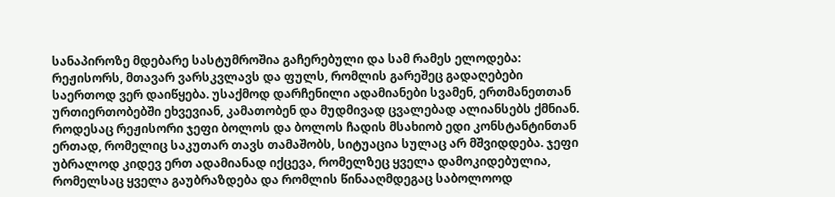სანაპიროზე მდებარე სასტუმროშია გაჩერებული და სამ რამეს ელოდება: რეჟისორს, მთავარ ვარსკვლავს და ფულს, რომლის გარეშეც გადაღებები საერთოდ ვერ დაიწყება. უსაქმოდ დარჩენილი ადამიანები სვამენ, ერთმანეთთან ურთიერთობებში ეხვევიან, კამათობენ და მუდმივად ცვალებად ალიანსებს ქმნიან. როდესაც რეჟისორი ჯეფი ბოლოს და ბოლოს ჩადის მსახიობ ედი კონსტანტინთან ერთად, რომელიც საკუთარ თავს თამაშობს, სიტუაცია სულაც არ მშვიდდება. ჯეფი უბრალოდ კიდევ ერთ ადამიანად იქცევა, რომელზეც ყველა დამოკიდებულია, რომელსაც ყველა გაუბრაზდება და რომლის წინააღმდეგაც საბოლოოდ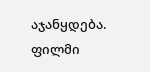აჯანყდება.
ფილმი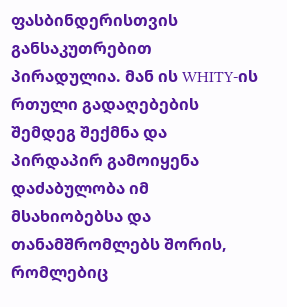ფასბინდერისთვის განსაკუთრებით პირადულია. მან ის WHITY-ის რთული გადაღებების შემდეგ შექმნა და პირდაპირ გამოიყენა დაძაბულობა იმ მსახიობებსა და თანამშრომლებს შორის, რომლებიც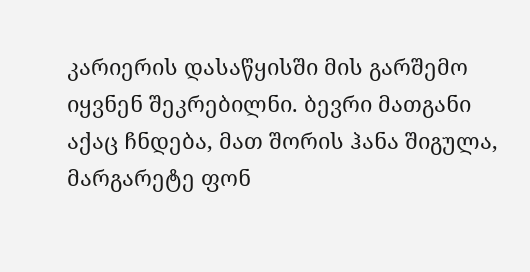კარიერის დასაწყისში მის გარშემო იყვნენ შეკრებილნი. ბევრი მათგანი აქაც ჩნდება, მათ შორის ჰანა შიგულა, მარგარეტე ფონ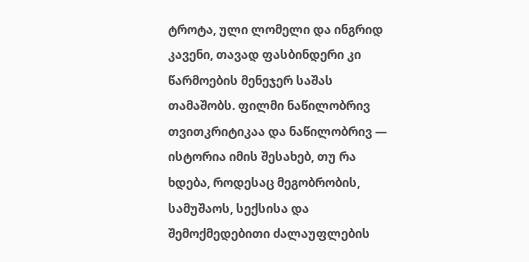ტროტა, ული ლომელი და ინგრიდ კავენი, თავად ფასბინდერი კი წარმოების მენეჯერ საშას თამაშობს. ფილმი ნაწილობრივ თვითკრიტიკაა და ნაწილობრივ — ისტორია იმის შესახებ, თუ რა ხდება, როდესაც მეგობრობის, სამუშაოს, სექსისა და შემოქმედებითი ძალაუფლების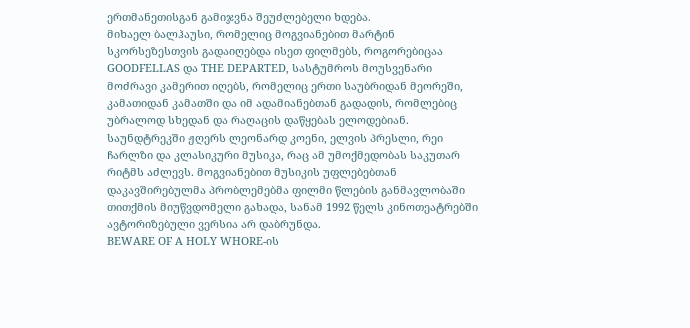ერთმანეთისგან გამიჯვნა შეუძლებელი ხდება.
მიხაელ ბალჰაუსი, რომელიც მოგვიანებით მარტინ სკორსეზესთვის გადაიღებდა ისეთ ფილმებს, როგორებიცაა GOODFELLAS და THE DEPARTED, სასტუმროს მოუსვენარი მოძრავი კამერით იღებს, რომელიც ერთი საუბრიდან მეორეში, კამათიდან კამათში და იმ ადამიანებთან გადადის, რომლებიც უბრალოდ სხედან და რაღაცის დაწყებას ელოდებიან. საუნდტრეკში ჟღერს ლეონარდ კოენი, ელვის პრესლი, რეი ჩარლზი და კლასიკური მუსიკა, რაც ამ უმოქმედობას საკუთარ რიტმს აძლევს. მოგვიანებით მუსიკის უფლებებთან დაკავშირებულმა პრობლემებმა ფილმი წლების განმავლობაში თითქმის მიუწვდომელი გახადა, სანამ 1992 წელს კინოთეატრებში ავტორიზებული ვერსია არ დაბრუნდა.
BEWARE OF A HOLY WHORE-ის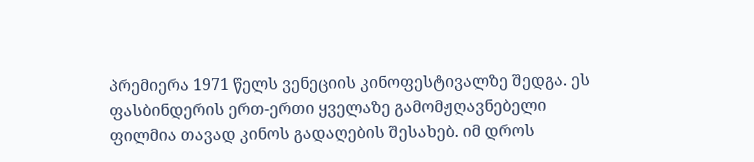პრემიერა 1971 წელს ვენეციის კინოფესტივალზე შედგა. ეს ფასბინდერის ერთ-ერთი ყველაზე გამომჟღავნებელი ფილმია თავად კინოს გადაღების შესახებ. იმ დროს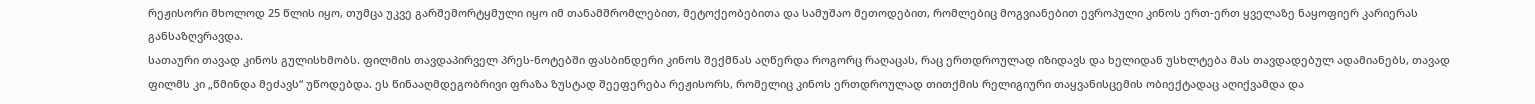რეჟისორი მხოლოდ 25 წლის იყო, თუმცა უკვე გარშემორტყმული იყო იმ თანამშრომლებით, მეტოქეობებითა და სამუშაო მეთოდებით, რომლებიც მოგვიანებით ევროპული კინოს ერთ-ერთ ყველაზე ნაყოფიერ კარიერას განსაზღვრავდა.
სათაური თავად კინოს გულისხმობს. ფილმის თავდაპირველ პრეს-ნოტებში ფასბინდერი კინოს შექმნას აღწერდა როგორც რაღაცას, რაც ერთდროულად იზიდავს და ხელიდან უსხლტება მას თავდადებულ ადამიანებს, თავად ფილმს კი „წმინდა მეძავს“ უწოდებდა. ეს წინააღმდეგობრივი ფრაზა ზუსტად შეეფერება რეჟისორს, რომელიც კინოს ერთდროულად თითქმის რელიგიური თაყვანისცემის ობიექტადაც აღიქვამდა და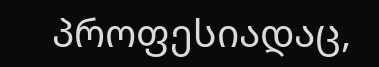პროფესიადაც,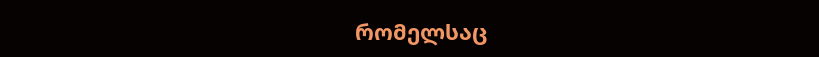რომელსაც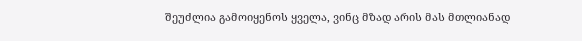შეუძლია გამოიყენოს ყველა, ვინც მზად არის მას მთლიანად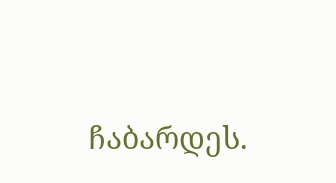ჩაბარდეს.